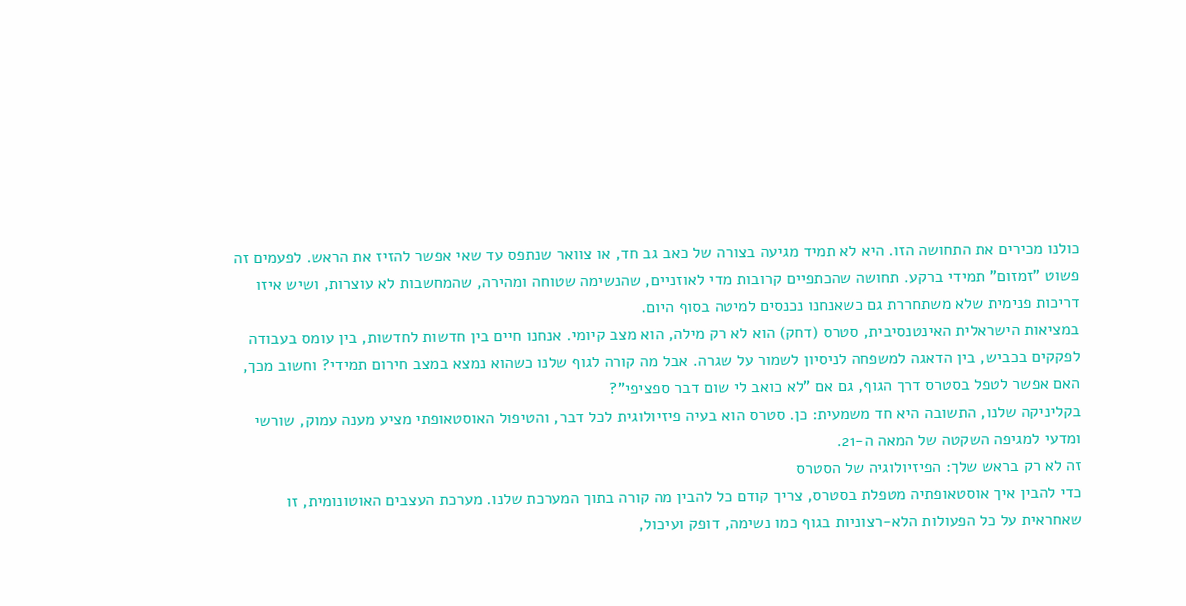כולנו מכירים את התחושה הזו. היא לא תמיד מגיעה בצורה של כאב גב חד, או צוואר שנתפס עד שאי אפשר להזיז את הראש. לפעמים זה פשוט "זמזום" תמידי ברקע. תחושה שהכתפיים קרובות מדי לאוזניים, שהנשימה שטוחה ומהירה, שהמחשבות לא עוצרות, ושיש איזו דריכות פנימית שלא משתחררת גם כשאנחנו נכנסים למיטה בסוף היום.
במציאות הישראלית האינטנסיבית, סטרס (דחק) הוא לא רק מילה, הוא מצב קיומי. אנחנו חיים בין חדשות לחדשות, בין עומס בעבודה לפקקים בכביש, בין הדאגה למשפחה לניסיון לשמור על שגרה. אבל מה קורה לגוף שלנו כשהוא נמצא במצב חירום תמידי? וחשוב מכך, האם אפשר לטפל בסטרס דרך הגוף, גם אם "לא כואב לי שום דבר ספציפי"?
בקליניקה שלנו, התשובה היא חד משמעית: כן. סטרס הוא בעיה פיזיולוגית לכל דבר, והטיפול האוסטאופתי מציע מענה עמוק, שורשי ומדעי למגיפה השקטה של המאה ה-21.
זה לא רק בראש שלך: הפיזיולוגיה של הסטרס
כדי להבין איך אוסטאופתיה מטפלת בסטרס, צריך קודם כל להבין מה קורה בתוך המערכת שלנו. מערכת העצבים האוטונומית, זו שאחראית על כל הפעולות הלא-רצוניות בגוף כמו נשימה, דופק ועיכול,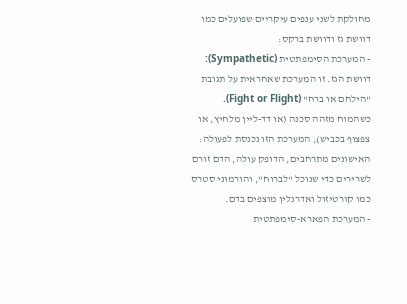מחולקת לשני ענפים עיקריים שפועלים כמו דוושת גז ודוושת ברקס:
- המערכת הסימפתטית (Sympathetic): דוושת הגז. זו המערכת שאחראית על תגובת "הילחם או ברח" (Fight or Flight). כשהמוח מזהה סכנה (או דד-ליין מלחיץ, או צפצוף בכביש), המערכת הזו נכנסת לפעולה: האישונים מתרחבים, הדופק עולה, הדם זורם לשרירים כדי שנוכל "לברוח", והורמוני סטרס כמו קורטיזול ואדרנלין מוצפים בדם.
- המערכת הפארא-סימפתטית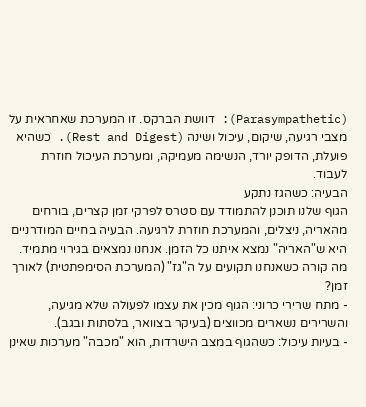(Parasympathetic): דוושת הברקס. זו המערכת שאחראית על מצבי רגיעה, שיקום, עיכול ושינה (Rest and Digest). כשהיא פועלת, הדופק יורד, הנשימה מעמיקה, ומערכת העיכול חוזרת לעבוד.
הבעיה: כשהגז נתקע
הגוף שלנו תוכנן להתמודד עם סטרס לפרקי זמן קצרים, בורחים מהאריה, ניצלים, והמערכת חוזרת לרגיעה. הבעיה בחיים המודרניים היא ש"האריה" נמצא איתנו כל הזמן. אנחנו נמצאים בגירוי מתמיד.
מה קורה כשאנחנו תקועים על ה"גז" (המערכת הסימפתטית) לאורך זמן?
- מתח שרירי כרוני: הגוף מכין את עצמו לפעולה שלא מגיעה, והשרירים נשארים מכווצים (בעיקר בצוואר, בלסתות ובגב).
- בעיות עיכול: כשהגוף במצב הישרדות, הוא "מכבה" מערכות שאינן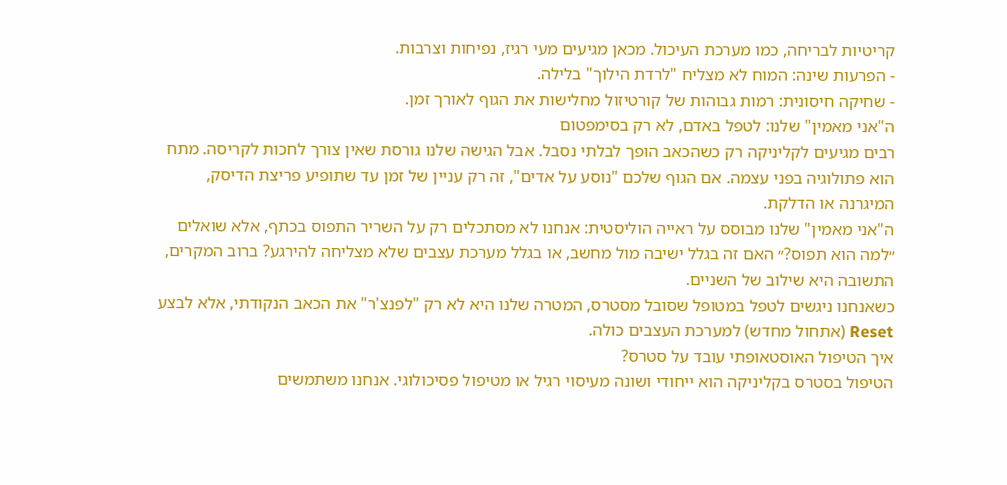קריטיות לבריחה, כמו מערכת העיכול. מכאן מגיעים מעי רגיז, נפיחות וצרבות.
- הפרעות שינה: המוח לא מצליח "לרדת הילוך" בלילה.
- שחיקה חיסונית: רמות גבוהות של קורטיזול מחלישות את הגוף לאורך זמן.
ה"אני מאמין" שלנו: לטפל באדם, לא רק בסימפטום
רבים מגיעים לקליניקה רק כשהכאב הופך לבלתי נסבל. אבל הגישה שלנו גורסת שאין צורך לחכות לקריסה. מתח הוא פתולוגיה בפני עצמה. אם הגוף שלכם "נוסע על אדים", זה רק עניין של זמן עד שתופיע פריצת הדיסק, המיגרנה או הדלקת.
ה"אני מאמין" שלנו מבוסס על ראייה הוליסטית: אנחנו לא מסתכלים רק על השריר התפוס בכתף, אלא שואלים ״למה הוא תפוס?״ האם זה בגלל ישיבה מול מחשב, או בגלל מערכת עצבים שלא מצליחה להירגע? ברוב המקרים, התשובה היא שילוב של השניים.
כשאנחנו ניגשים לטפל במטופל שסובל מסטרס, המטרה שלנו היא לא רק "לפנצ'ר" את הכאב הנקודתי, אלא לבצע Reset (אתחול מחדש) למערכת העצבים כולה.
איך הטיפול האוסטאופתי עובד על סטרס?
הטיפול בסטרס בקליניקה הוא ייחודי ושונה מעיסוי רגיל או מטיפול פסיכולוגי. אנחנו משתמשים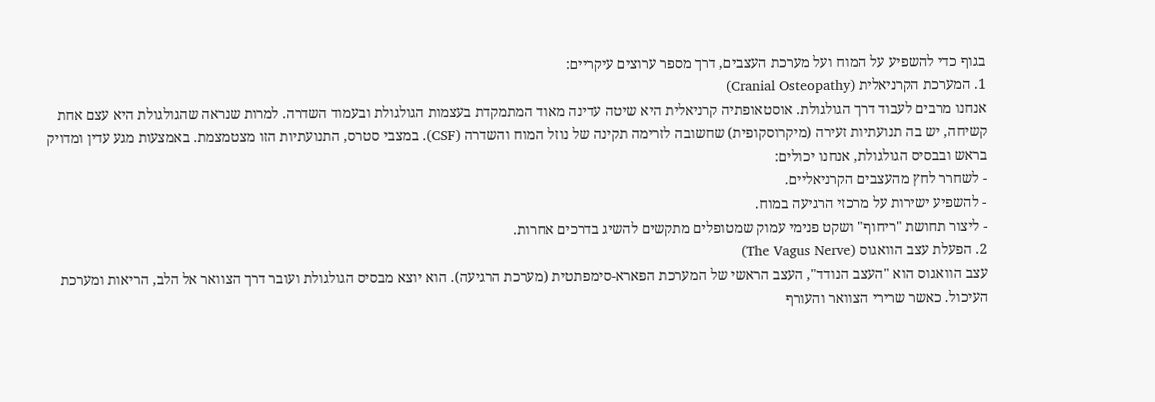בגוף כדי להשפיע על המוח ועל מערכת העצבים, דרך מספר ערוצים עיקריים:
1. המערכת הקרניאלית (Cranial Osteopathy)
אנחנו מרבים לעבוד דרך הגולגולת. אוסטאופתיה קרניאלית היא שיטה עדינה מאוד המתמקדת בעצמות הגולגולת ובעמוד השדרה. למרות שנראה שהגולגולת היא עצם אחת קשיחה, יש בה תנועתיות זעירה (מיקרוסקופית) שחשובה לזרימה תקינה של נוזל המוח והשדרה (CSF). במצבי סטרס, התנועתיות הזו מצטמצמת. באמצעות מגע עדין ומדויק בראש ובבסיס הגולגולת, אנחנו יכולים:
- לשחרר לחץ מהעצבים הקרניאליים.
- להשפיע ישירות על מרכזי הרגיעה במוח.
- ליצור תחושת "ריחוף" ושקט פנימי עמוק שמטופלים מתקשים להשיג בדרכים אחרות.
2. הפעלת עצב הוואגוס (The Vagus Nerve)
עצב הוואגוס הוא "העצב הנודד", העצב הראשי של המערכת הפארא-סימפתטית (מערכת הרגיעה). הוא יוצא מבסיס הגולגולת ועובר דרך הצוואר אל הלב, הריאות ומערכת העיכול. כאשר שרירי הצוואר והעורף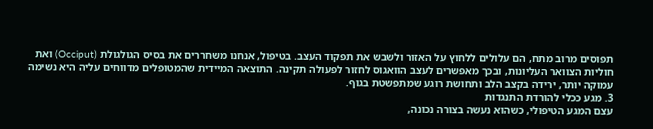תפוסים מרוב מתח, הם עלולים ללחוץ על האזור ולשבש את תפקוד העצב. בטיפול, אנחנו משחררים את בסיס הגולגולת (Occiput) ואת חוליות הצוואר העליונות, ובכך מאפשרים לעצב הוואגוס לחזור לפעולה תקינה. התוצאה המיידית שהמטופלים מדווחים עליה היא נשימה עמוקה יותר, ירידה בקצב הלב ותחושת רוגע שמתפשטת בגוף.
3. מגע ככלי להורדת התנגדות
עצם המגע הטיפולי, כשהוא נעשה בצורה נכונה,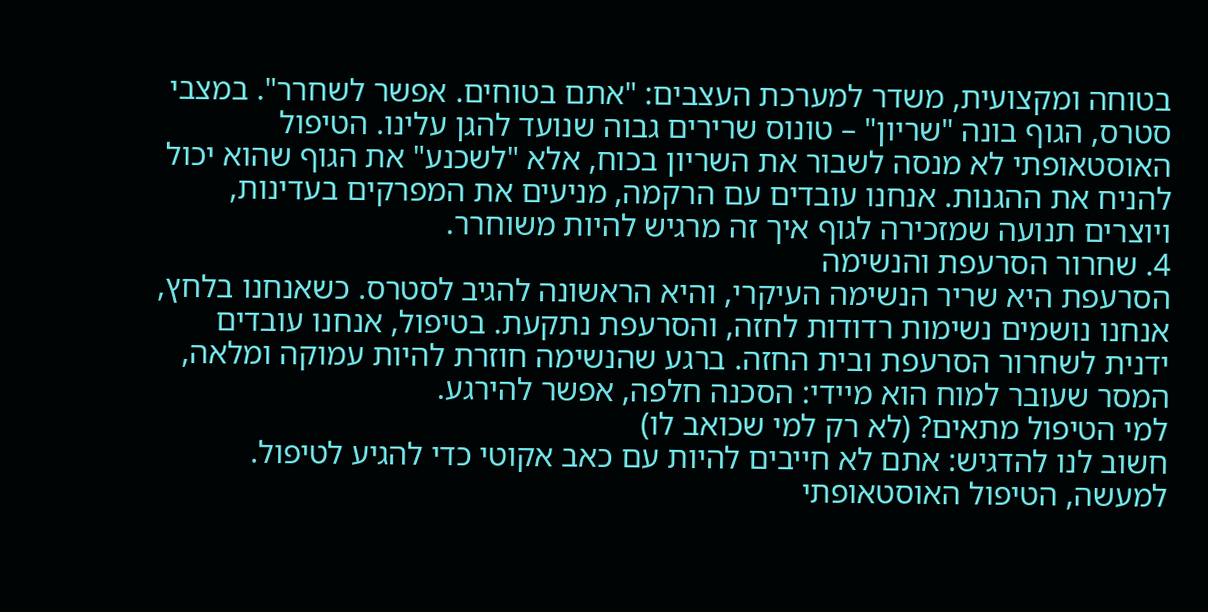בטוחה ומקצועית, משדר למערכת העצבים: "אתם בטוחים. אפשר לשחרר". במצבי סטרס, הגוף בונה "שריון" – טונוס שרירים גבוה שנועד להגן עלינו. הטיפול האוסטאופתי לא מנסה לשבור את השריון בכוח, אלא "לשכנע" את הגוף שהוא יכול להניח את ההגנות. אנחנו עובדים עם הרקמה, מניעים את המפרקים בעדינות, ויוצרים תנועה שמזכירה לגוף איך זה מרגיש להיות משוחרר.
4. שחרור הסרעפת והנשימה
הסרעפת היא שריר הנשימה העיקרי, והיא הראשונה להגיב לסטרס. כשאנחנו בלחץ, אנחנו נושמים נשימות רדודות לחזה, והסרעפת נתקעת. בטיפול, אנחנו עובדים ידנית לשחרור הסרעפת ובית החזה. ברגע שהנשימה חוזרת להיות עמוקה ומלאה, המסר שעובר למוח הוא מיידי: הסכנה חלפה, אפשר להירגע.
למי הטיפול מתאים? (לא רק למי שכואב לו)
חשוב לנו להדגיש: אתם לא חייבים להיות עם כאב אקוטי כדי להגיע לטיפול. למעשה, הטיפול האוסטאופתי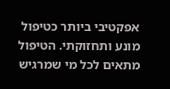אפקטיבי ביותר כטיפול מונע ותחזוקתי. הטיפול מתאים לכל מי שמרגיש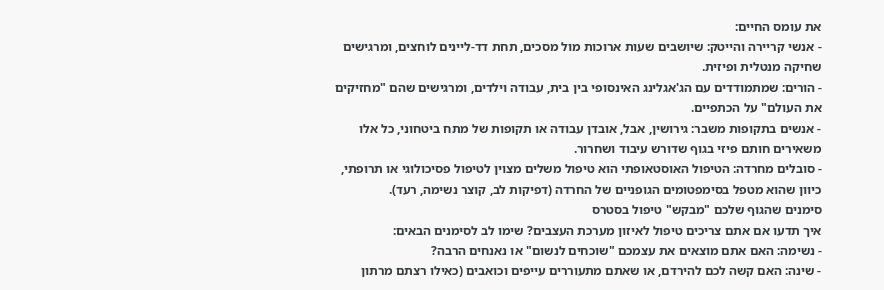את עומס החיים:
- אנשי קריירה והייטק: שיושבים שעות ארוכות מול מסכים, תחת דד-ליינים לוחצים, ומרגישים שחיקה מנטלית ופיזית.
- הורים: שמתמודדים עם הג'אגלינג האינסופי בין בית, עבודה וילדים, ומרגישים שהם "מחזיקים את העולם" על הכתפיים.
- אנשים בתקופות משבר: גירושין, אבל, אובדן עבודה או תקופות של מתח ביטחוני, כל אלו משאירים חותם פיזי בגוף שדורש עיבוד ושחרור.
- סובלים מחרדה: הטיפול האוסטאופתי הוא טיפול משלים מצוין לטיפול פסיכולוגי או תרופתי, כיוון שהוא מטפל בסימפטומים הגופניים של החרדה (דפיקות לב, קוצר נשימה, רעד).
סימנים שהגוף שלכם "מבקש" טיפול בסטרס
איך תדעו אם אתם צריכים טיפול לאיזון מערכת העצבים? שימו לב לסימנים הבאים:
- נשימה: האם אתם מוצאים את עצמכם "שוכחים לנשום" או נאנחים הרבה?
- שינה: האם קשה לכם להירדם, או שאתם מתעוררים עייפים וכואבים (כאילו רצתם מרתון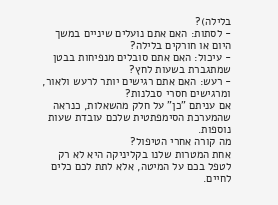בלילה)?
- לסתות: האם אתם נועלים שיניים במשך היום או חורקים בלילה?
- עיכול: האם אתם סובלים מנפיחות בבטן שמתגברת בשעות לחץ?
- רעש: האם אתם רגישים יותר לרעש ולאור, ומרגישים חסרי סבלנות?
אם עניתם "כן" על חלק מהשאלות, כנראה שהמערכת הסימפתטית שלכם עובדת שעות נוספות.
מה קורה אחרי הטיפול?
אחת המטרות שלנו בקליניקה היא לא רק לטפל בכם על המיטה, אלא לתת לכם כלים לחיים.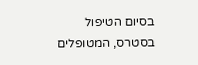בסיום הטיפול בסטרס, המטופלים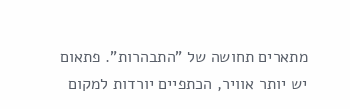מתארים תחושה של "התבהרות". פתאום יש יותר אוויר, הכתפיים יורדות למקום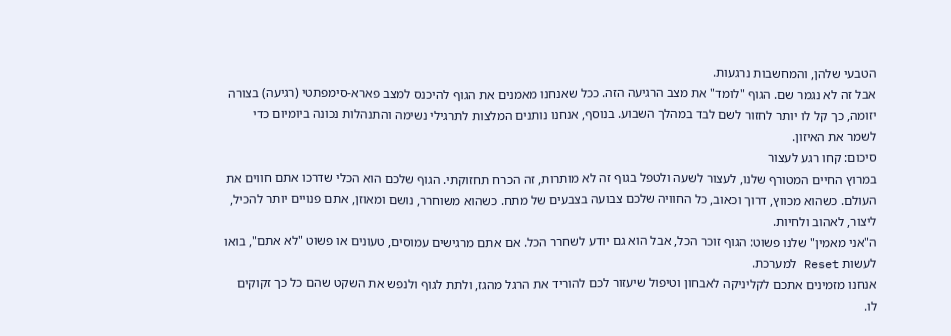הטבעי שלהן, והמחשבות נרגעות.
אבל זה לא נגמר שם. הגוף "לומד" את מצב הרגיעה הזה. ככל שאנחנו מאמנים את הגוף להיכנס למצב פארא-סימפתטי (רגיעה) בצורה יזומה, כך קל לו יותר לחזור לשם לבד במהלך השבוע. בנוסף, אנחנו נותנים המלצות לתרגילי נשימה והתנהלות נכונה ביומיום כדי לשמר את האיזון.
סיכום: קחו רגע לעצור
במרוץ החיים המטורף שלנו, לעצור לשעה ולטפל בגוף זה לא מותרות, זה הכרח תחזוקתי. הגוף שלכם הוא הכלי שדרכו אתם חווים את העולם. כשהוא מכווץ, דרוך וכאוב, כל החוויה שלכם צבועה בצבעים של מתח. כשהוא משוחרר, נושם ומאוזן, אתם פנויים יותר להכיל, ליצור, לאהוב ולחיות.
ה"אני מאמין" שלנו פשוט: הגוף זוכר הכל, אבל הוא גם יודע לשחרר הכל. אם אתם מרגישים עמוסים, טעונים או פשוט "לא אתם", בואו לעשות Reset למערכת.
אנחנו מזמינים אתכם לקליניקה לאבחון וטיפול שיעזור לכם להוריד את הרגל מהגז, ולתת לגוף ולנפש את השקט שהם כל כך זקוקים לו.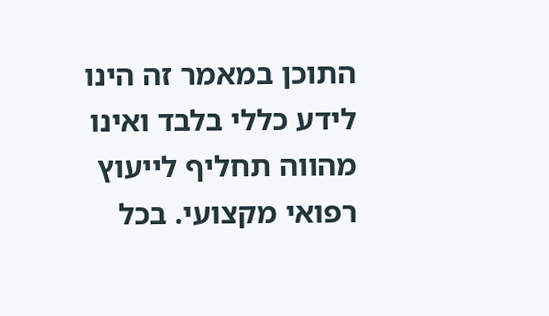התוכן במאמר זה הינו לידע כללי בלבד ואינו מהווה תחליף לייעוץ רפואי מקצועי. בכל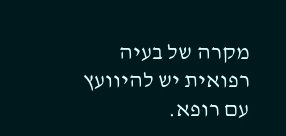מקרה של בעיה רפואית יש להיוועץ עם רופא.